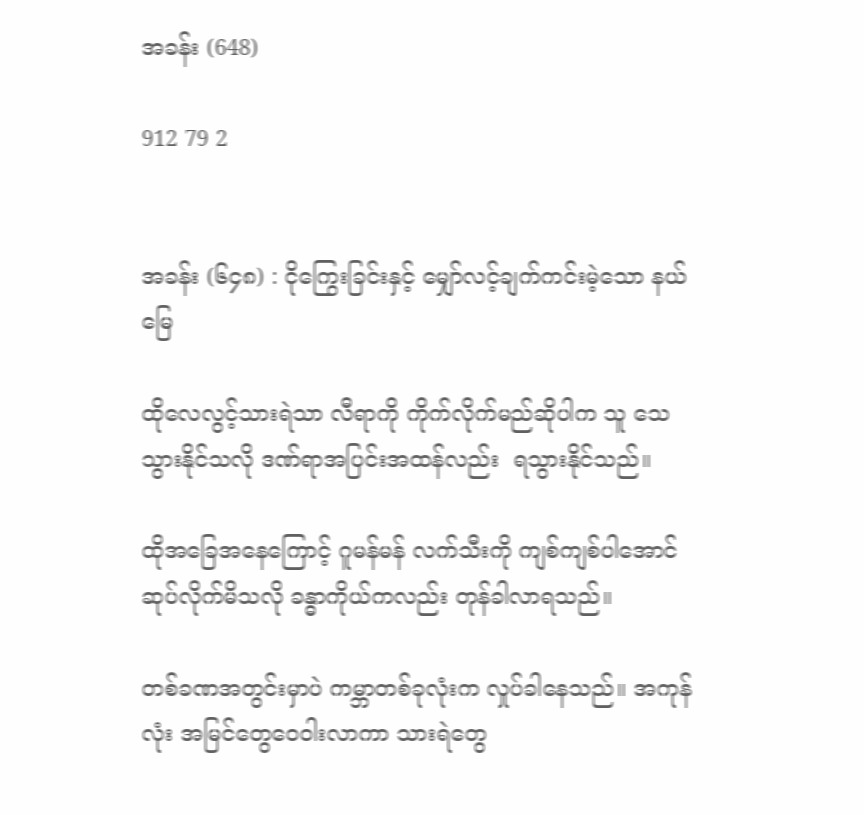အခန်း (648)

912 79 2


အခန်း (၆၄၈) : ငိုကြွေးခြင်းနှင့် မျှော်လင့်ချက်ကင်းမဲ့သော နယ်မြေ

ထိုလေလွင့်သားရဲသာ လီရာကို ကိုက်လိုက်မည်ဆိုပါက သူ သေသွားနိုင်သလို ဒဏ်ရာအပြင်းအထန်လည်း  ရသွားနိုင်သည်။

ထိုအခြေအနေကြောင့် ဂူမန်မန် လက်သီးကို ကျစ်ကျစ်ပါအောင်ဆုပ်လိုက်မိသလို ခန္ဓာကိုယ်ကလည်း တုန်ခါလာရသည်။

တစ်ခဏအတွင်းမှာပဲ ကမ္ဘာတစ်ခုလုံးက လှုပ်ခါနေသည်။ အကုန်လုံး အမြင်တွေဝေဝါးလာကာ သားရဲတွေ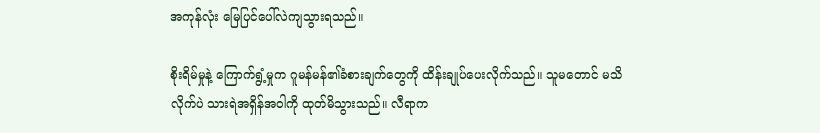အကုန်လုံး မြေပြင်ပေါ်လဲကျသွားရသည်။

စိုးရိမ်မှုနဲ့ ကြောက်ရွံ့မှုက ဂူမန်မန်၏ခံစားချက်တွေကို ထိန်းချုပ်ပေးလိုက်သည်။ သူမတောင် မသိလိုက်ပဲ သားရဲအရှိန်အဝါကို ထုတ်မိသွားသည်။ လီရာက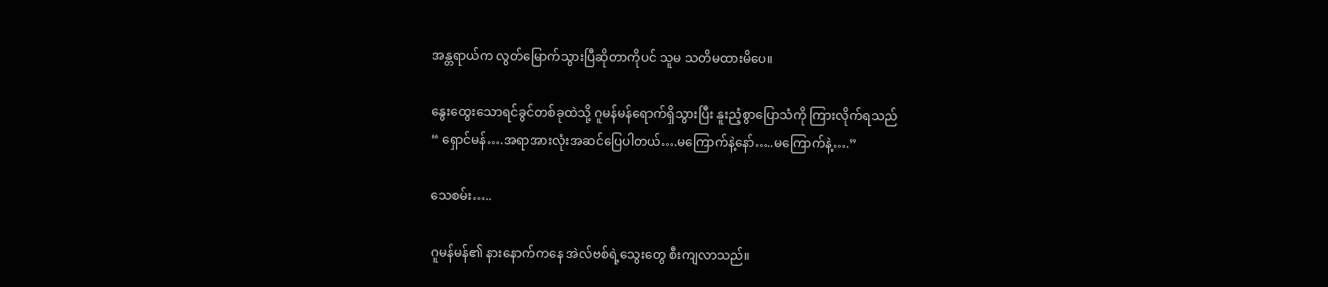အန္တရာယ်က လွတ်မြောက်သွားပြီဆိုတာကိုပင် သူမ သတိမထားမိပေ။

နွေးထွေးသောရင်ခွင်တစ်ခုထဲသို့ ဂူမန်မန်ရောက်ရှိသွားပြီး နူးညံ့စွာပြောသံကို ကြားလိုက်ရသည်
“ ရှောင်မန်….အရာအားလုံးအဆင်ပြေပါတယ်….မကြောက်နဲ့နော်…..မကြောက်နဲ့….”

သေစမ်း…..

ဂူမန်မန်၏ နားနောက်ကနေ အဲလ်ဗစ်ရဲ့သွေးတွေ စီးကျလာသည်။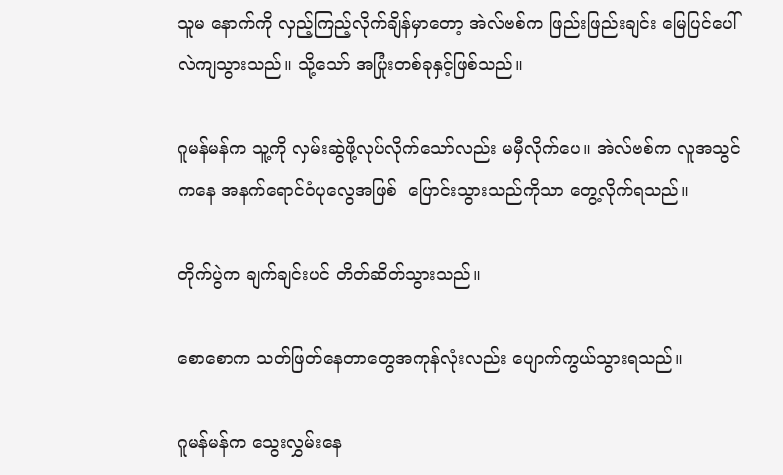သူမ နောက်ကို လှည့်ကြည့်လိုက်ချိန်မှာတော့ အဲလ်ဗစ်က ဖြည်းဖြည်းချင်း မြေပြင်ပေါ်လဲကျသွားသည်။ သို့သော် အပြုံးတစ်ခုနှင့်ဖြစ်သည်။

ဂူမန်မန်က သူ့ကို လှမ်းဆွဲဖို့လုပ်လိုက်သော်လည်း မမှီလိုက်ပေ။ အဲလ်ဗစ်က လူအသွင်ကနေ အနက်ရောင်ဝံပုလွေအဖြစ်  ပြောင်းသွားသည်ကိုသာ တွေ့လိုက်ရသည်။

တိုက်ပွဲက ချက်ချင်းပင် တိတ်ဆိတ်သွားသည်။

စောစောက သတ်ဖြတ်နေတာတွေအကုန်လုံးလည်း ပျောက်ကွယ်သွားရသည်။

ဂူမန်မန်က သွေးလွှမ်းနေ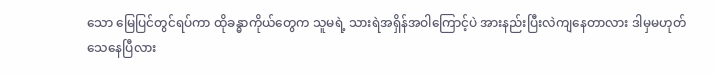သော မြေပြင်တွင်ရပ်ကာ ထိုခန္ဓာကိုယ်တွေက သူမရဲ့ သားရဲအရှိန်အဝါကြောင့်ပဲ အားနည်းပြီးလဲကျနေတာလား ဒါမှမဟုတ် သေနေပြီလား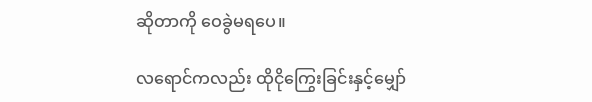ဆိုတာကို ဝေခွဲမရပေ။

လရောင်ကလည်း ထိုငိုကြွေးခြင်းနှင့်မျှော်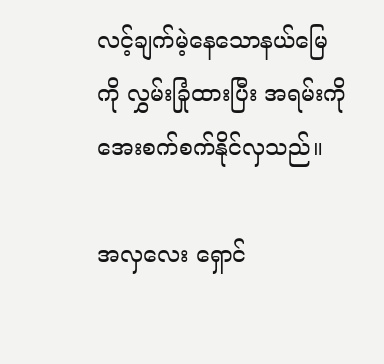လင့်ချက်မဲ့နေသောနယ်မြေကို လွှမ်းခြုံထားပြီး အရမ်းကို အေးစက်စက်နိုင်လှသည်။

အလှလေး ရှောင်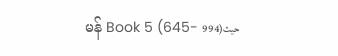မန် Book 5 (645- 994)حيث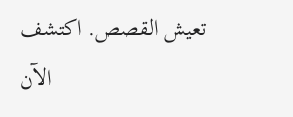تعيش القصص. اكتشف الآن